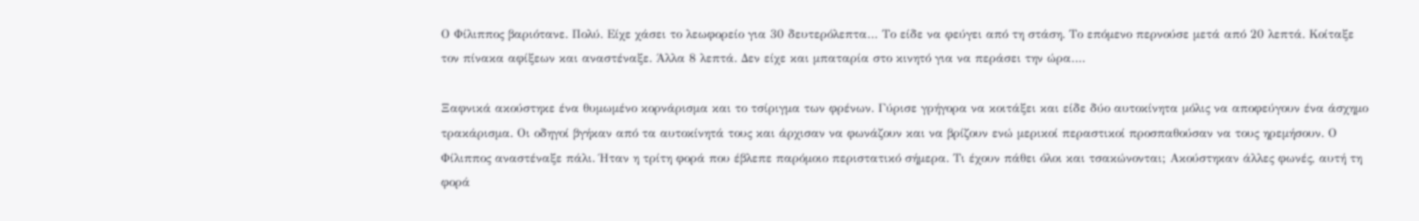Ο Φίλιππος βαριότανε. Πολύ. Είχε χάσει το λεωφορείο για 30 δευτερόλεπτα… Το είδε να φεύγει από τη στάση. Το επόμενο περνούσε μετά από 20 λεπτά. Κοίταξε τον πίνακα αφίξεων και αναστέναξε. Άλλα 8 λεπτά. Δεν είχε και μπαταρία στο κινητό για να περάσει την ώρα….

Ξαφνικά ακούστηκε ένα θυμωμένο κορνάρισμα και το τσίριγμα των φρένων. Γύρισε γρήγορα να κοιτάξει και είδε δύο αυτοκίνητα μόλις να αποφεύγουν ένα άσχημο τρακάρισμα. Οι οδηγοί βγήκαν από τα αυτοκίνητά τους και άρχισαν να φωνάζουν και να βρίζουν ενώ μερικοί περαστικοί προσπαθούσαν να τους ηρεμήσουν. Ο Φίλιππος αναστέναξε πάλι. Ήταν η τρίτη φορά που έβλεπε παρόμοιο περιστατικό σήμερα. Τι έχουν πάθει όλοι και τσακώνονται; Ακούστηκαν άλλες φωνές, αυτή τη φορά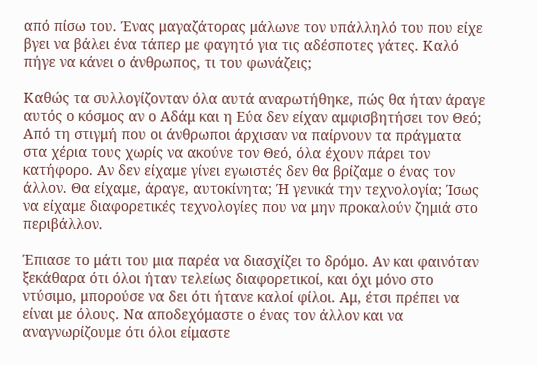από πίσω του. Ένας μαγαζάτορας μάλωνε τον υπάλληλό του που είχε βγει να βάλει ένα τάπερ με φαγητό για τις αδέσποτες γάτες. Καλό πήγε να κάνει ο άνθρωπος, τι του φωνάζεις;

Καθώς τα συλλογίζονταν όλα αυτά αναρωτήθηκε, πώς θα ήταν άραγε αυτός ο κόσμος αν ο Αδάμ και η Εύα δεν είχαν αμφισβητήσει τον Θεό; Από τη στιγμή που οι άνθρωποι άρχισαν να παίρνουν τα πράγματα στα χέρια τους χωρίς να ακούνε τον Θεό, όλα έχουν πάρει τον κατήφορο. Αν δεν είχαμε γίνει εγωιστές δεν θα βρίζαμε ο ένας τον άλλον. Θα είχαμε, άραγε, αυτοκίνητα; Ή γενικά την τεχνολογία; Ίσως να είχαμε διαφορετικές τεχνολογίες που να μην προκαλούν ζημιά στο περιβάλλον.

Έπιασε το μάτι του μια παρέα να διασχίζει το δρόμο. Αν και φαινόταν ξεκάθαρα ότι όλοι ήταν τελείως διαφορετικοί, και όχι μόνο στο ντύσιμο, μπορούσε να δει ότι ήτανε καλοί φίλοι. Αμ, έτσι πρέπει να είναι με όλους. Να αποδεχόμαστε ο ένας τον άλλον και να αναγνωρίζουμε ότι όλοι είμαστε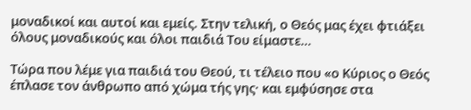μοναδικοί και αυτοί και εμείς. Στην τελική, ο Θεός μας έχει φτιάξει όλους μοναδικούς και όλοι παιδιά Του είμαστε…

Τώρα που λέμε για παιδιά του Θεού, τι τέλειο που «ο Kύριος ο Θεός έπλασε τον άνθρωπο από χώμα τής γης· και εμφύσησε στα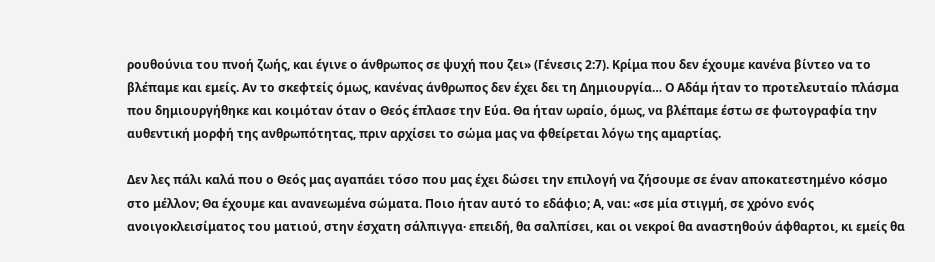ρουθούνια του πνοή ζωής, και έγινε ο άνθρωπος σε ψυχή που ζει» (Γένεσις 2:7). Κρίμα που δεν έχουμε κανένα βίντεο να το βλέπαμε και εμείς. Αν το σκεφτείς όμως, κανένας άνθρωπος δεν έχει δει τη Δημιουργία… Ο Αδάμ ήταν το προτελευταίο πλάσμα που δημιουργήθηκε και κοιμόταν όταν ο Θεός έπλασε την Εύα. Θα ήταν ωραίο, όμως, να βλέπαμε έστω σε φωτογραφία την αυθεντική μορφή της ανθρωπότητας, πριν αρχίσει το σώμα μας να φθείρεται λόγω της αμαρτίας.

Δεν λες πάλι καλά που ο Θεός μας αγαπάει τόσο που μας έχει δώσει την επιλογή να ζήσουμε σε έναν αποκατεστημένο κόσμο στο μέλλον; Θα έχουμε και ανανεωμένα σώματα. Ποιο ήταν αυτό το εδάφιο; Α, ναι: «σε μία στιγμή, σε χρόνο ενός ανοιγοκλεισίματος του ματιού, στην έσχατη σάλπιγγα· επειδή, θα σαλπίσει, και οι νεκροί θα αναστηθούν άφθαρτοι, κι εμείς θα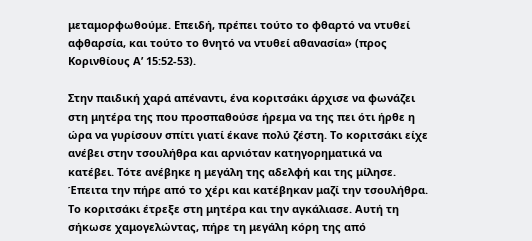μεταμορφωθούμε. Eπειδή, πρέπει τούτο το φθαρτό να ντυθεί αφθαρσία, και τούτο το θνητό να ντυθεί αθανασία» (προς Κορινθίους Α’ 15:52-53).

Στην παιδική χαρά απέναντι, ένα κοριτσάκι άρχισε να φωνάζει στη μητέρα της που προσπαθούσε ήρεμα να της πει ότι ήρθε η ώρα να γυρίσουν σπίτι γιατί έκανε πολύ ζέστη. Το κοριτσάκι είχε ανέβει στην τσουλήθρα και αρνιόταν κατηγορηματικά να κατέβει. Τότε ανέβηκε η μεγάλη της αδελφή και της μίλησε. Έπειτα την πήρε από το χέρι και κατέβηκαν μαζί την τσουλήθρα. Το κοριτσάκι έτρεξε στη μητέρα και την αγκάλιασε. Αυτή τη σήκωσε χαμογελώντας, πήρε τη μεγάλη κόρη της από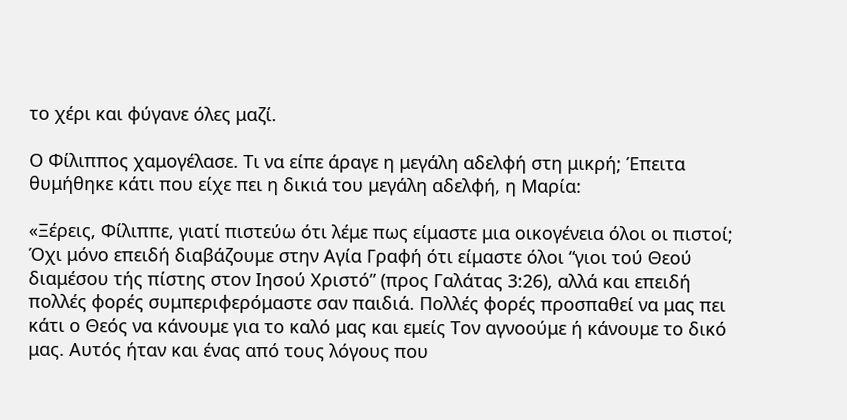το χέρι και φύγανε όλες μαζί.

Ο Φίλιππος χαμογέλασε. Τι να είπε άραγε η μεγάλη αδελφή στη μικρή; Έπειτα θυμήθηκε κάτι που είχε πει η δικιά του μεγάλη αδελφή, η Μαρία:

«Ξέρεις, Φίλιππε, γιατί πιστεύω ότι λέμε πως είμαστε μια οικογένεια όλοι οι πιστοί; Όχι μόνο επειδή διαβάζουμε στην Αγία Γραφή ότι είμαστε όλοι “γιοι τού Θεού διαμέσου τής πίστης στον Iησού Xριστό” (προς Γαλάτας 3:26), αλλά και επειδή πολλές φορές συμπεριφερόμαστε σαν παιδιά. Πολλές φορές προσπαθεί να μας πει κάτι ο Θεός να κάνουμε για το καλό μας και εμείς Τον αγνοούμε ή κάνουμε το δικό μας. Αυτός ήταν και ένας από τους λόγους που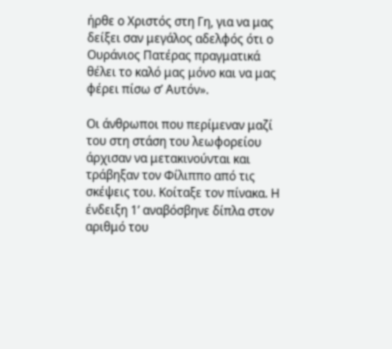ήρθε ο Χριστός στη Γη, για να μας δείξει σαν μεγάλος αδελφός ότι ο Ουράνιος Πατέρας πραγματικά θέλει το καλό μας μόνο και να μας φέρει πίσω σ’ Αυτόν».

Οι άνθρωποι που περίμεναν μαζί του στη στάση του λεωφορείου άρχισαν να μετακινούνται και τράβηξαν τον Φίλιππο από τις σκέψεις του. Κοίταξε τον πίνακα. Η ένδειξη 1’ αναβόσβηνε δίπλα στον αριθμό του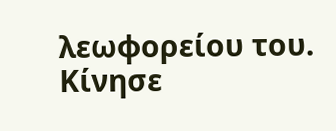λεωφορείου του. Κίνησε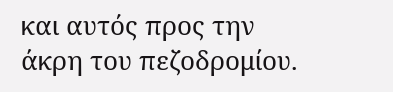και αυτός προς την άκρη του πεζοδρομίου.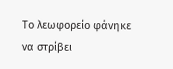Το λεωφορείο φάνηκε να στρίβει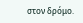στον δρόμο.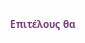Επιτέλους θα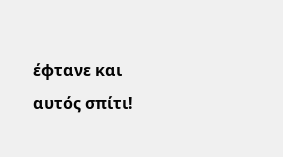έφτανε και αυτός σπίτι!